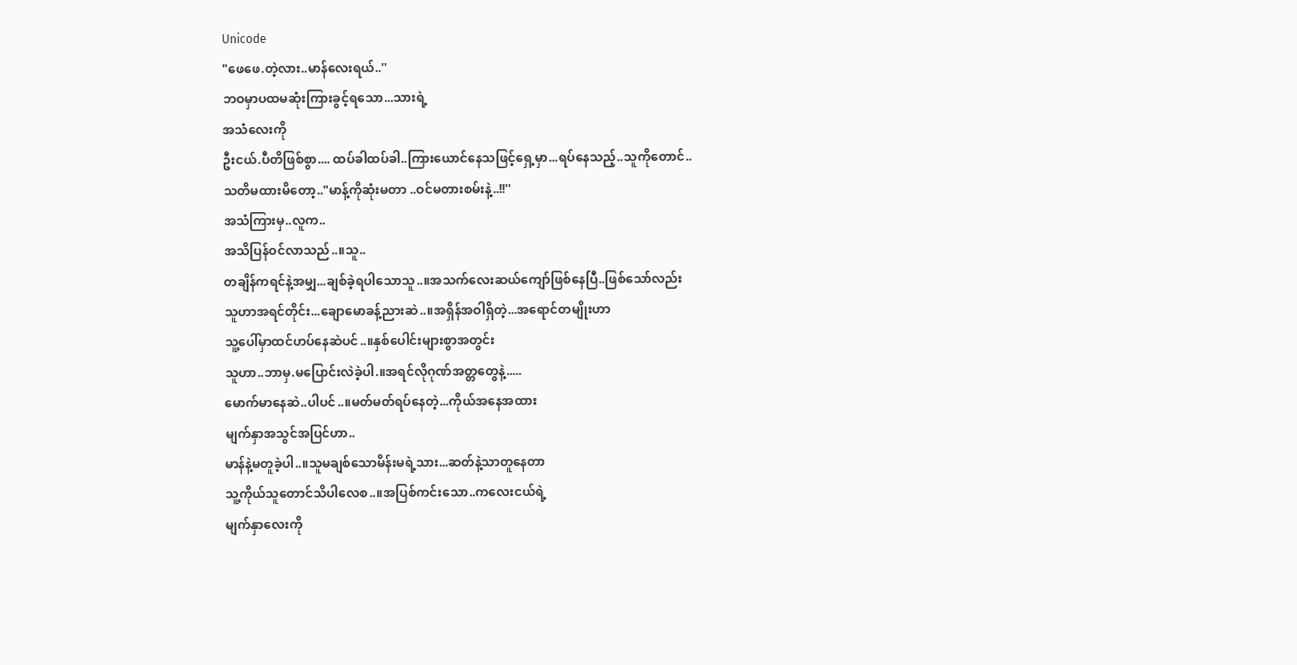Unicode
"ဖေဖေ.တဲ့လား..မာန်လေးရယ်..''
ဘဝမှာပထမဆုံးကြားခွင့်ရသော...သားရဲ့
အသံလေးကို
ဦးငယ်.ပီတိဖြစ်စွာ.... ထပ်ခါထပ်ခါ..ကြားယောင်နေသဖြင့်ရှေ့မှာ...ရပ်နေသည့်..သူကိုတောင်..
သတိမထားမိတော့.."မာန့်ကိုဆုံးမတာ ..ဝင်မတားစမ်းနဲ့..!!''
အသံကြားမှ..လူက..
အသိပြန်ဝင်လာသည်..။သူ..
တချိန်ကရင်နဲ့အမျှ...ချစ်ခဲ့ရပါသောသူ..။အသက်လေးဆယ်ကျော်ဖြစ်နေပြီ..ဖြစ်သော်လည်း
သူဟာအရင်တိုင်း...ချောမောခန့်ညားဆဲ..။အရှိန်အဝါရှိတဲ့...အရောင်တမျိုးဟာ
သူ့ပေါ်မှာထင်ဟပ်နေဆဲပင်..။နှစ်ပေါင်းများစွာအတွင်း
သူဟာ..ဘာမှ.မပြောင်းလဲခဲ့ပါ.။အရင်လိုဂုဏ်အတ္တတွေနဲ့.....
မောက်မာနေဆဲ..ပါပင်..။မတ်မတ်ရပ်နေတဲ့...ကိုယ်အနေအထား
မျက်နှာအသွင်အပြင်ဟာ..
မာန်နဲ့မတူခဲ့ပါ..။သူမချစ်သောမိန်းမရဲ့သား...ဆတ်နဲ့သာတူနေတာ
သူ့ကိုယ်သူတောင်သိပါလေစ..။အပြစ်ကင်းသော..ကလေးငယ်ရဲ့
မျက်နှာလေးကို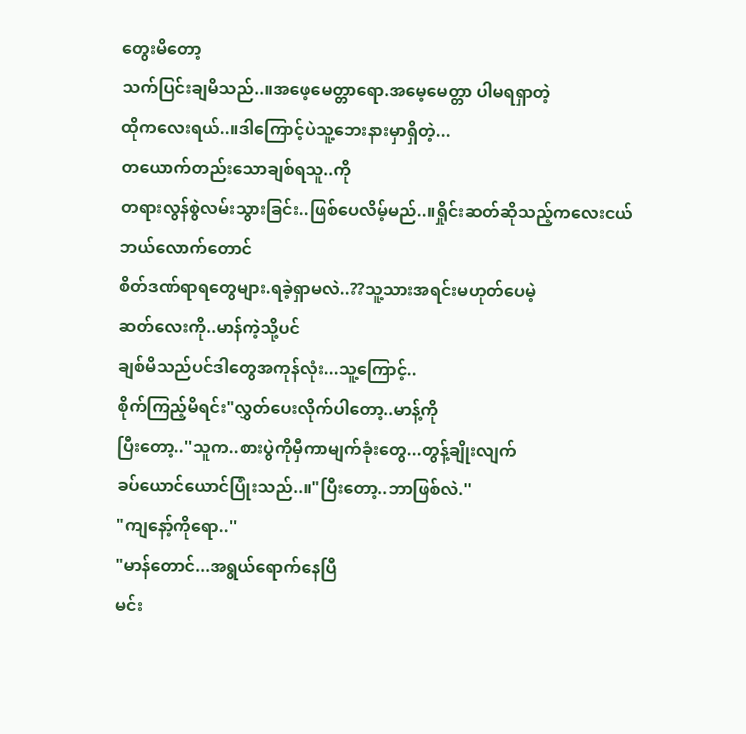တွေးမိတော့
သက်ပြင်းချမိသည်..။အဖေ့မေတ္တာရော.အမေ့မေတ္တာ ပါမရရှာတဲ့
ထိုကလေးရယ်..။ဒါကြောင့်ပဲသူ့ဘေးနားမှာရှိတဲ့...
တယောက်တည်းသောချစ်ရသူ..ကို
တရားလွန်စွဲလမ်းသွားခြင်း..ဖြစ်ပေလိမ့်မည်..။ရှိုင်းဆတ်ဆိုသည့်ကလေးငယ်
ဘယ်လောက်တောင်
စိတ်ဒဏ်ရာရတွေများ.ရခဲ့ရှာမလဲ..??သူ့သားအရင်းမဟုတ်ပေမဲ့
ဆတ်လေးကို..မာန်ကဲ့သို့ပင်
ချစ်မိသည်ပင်ဒါတွေအကုန်လုံး...သူ့ကြောင့်..
စိုက်ကြည့်မိရင်း"လွှတ်ပေးလိုက်ပါတော့..မာန့်ကို
ပြီးတော့..''သူက..စားပွဲကိုမှီကာမျက်ခုံးတွေ...တွန့်ချိုးလျက်
ခပ်ယောင်ယောင်ပြုံးသည်..။"ပြီးတော့..ဘာဖြစ်လဲ.''
"ကျနော့်ကိုရော..''
"မာန်တောင်...အရွယ်ရောက်နေပြီ
မင်း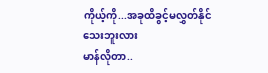ကိုယ့်ကို...အခုထိခွင့်မလွှတ်နိုင်သေးဘူးလား
မာန်လိုတာ..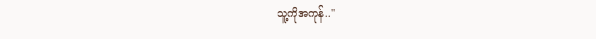သူ့ကိုအကုန်..''